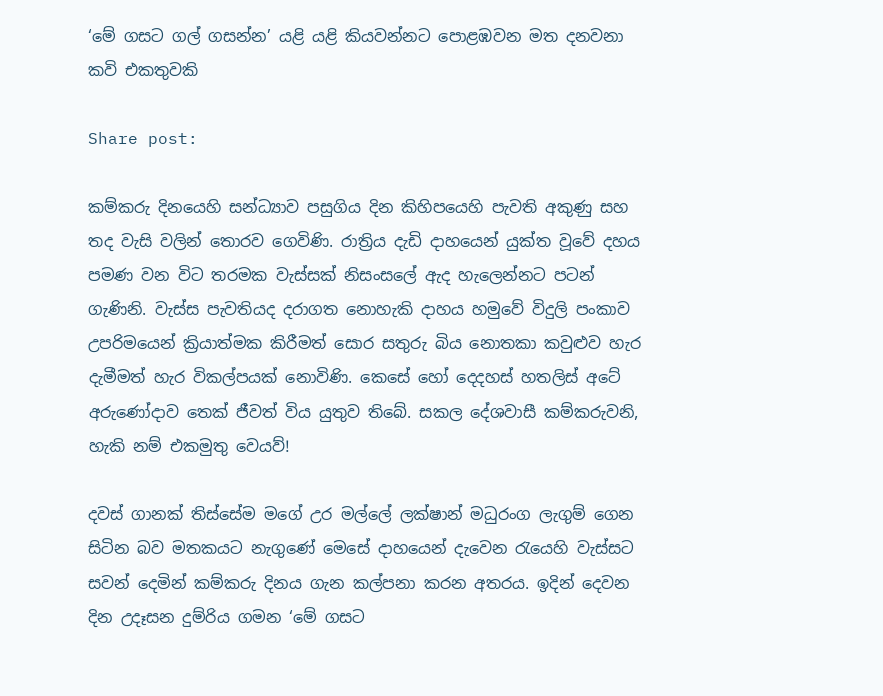‘මේ ගසට ගල් ගසන්න’ යළි යළි කියවන්නට පොළඹවන මත දනවනා කවි එකතුවකි

Share post:

කම්කරු දිනයෙහි සන්ධ්‍යාව පසුගිය දින කිහිපයෙහි පැවති අකුණු සහ තද වැසි වලින් තොරව ගෙවිණි. රාත්‍රිය දැඩි දාහයෙන් යුක්ත වූවේ දහය පමණ වන විට තරමක වැස්සක් නිසංසලේ ඇද හැලෙන්නට පටන් ගැණිනි. වැස්ස පැවතියද දරාගත නොහැකි දාහය හමුවේ විදුලි පංකාව උපරිමයෙන් ක්‍රියාත්මක කිරීමත් සොර සතුරු බිය නොතකා කවුළුව හැර දැමීමත් හැර විකල්පයක් නොවිණි. කෙසේ හෝ දෙදහස් හතලිස් අටේ අරුණෝදාව තෙක් ජීවත් විය යුතුව තිබේ. සකල දේශවාසී කම්කරුවනි, හැකි නම් එකමුතු වෙයව්!

දවස් ගානක් තිස්සේම මගේ උර මල්ලේ ලක්ෂාන් මධුරංග ලැගුම් ගෙන සිටින බව මතකයට නැගුණේ මෙසේ දාහයෙන් දැවෙන රැයෙහි වැස්සට සවන් දෙමින් කම්කරු දිනය ගැන කල්පනා කරන අතරය. ඉදින් දෙවන දින උදෑසන දුම්රිය ගමන ‘මේ ගසට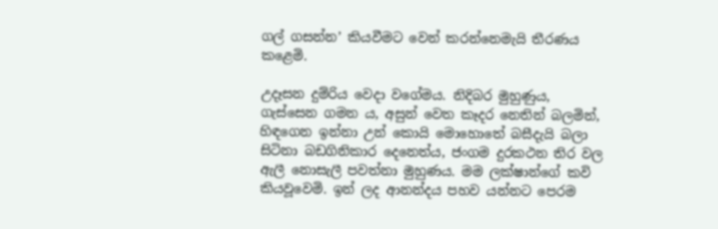ගල් ගසන්න’ කියවීමට වෙන් කරන්නෙමැයි තීරණය කළෙමි.

උදෑසන දුම්රිය වෙදා වගේමය. නිදිබර මුහුණුය, ගැස්සෙන ගමන ය, අසුන් වෙත කෑදර නෙතින් බලමින්, හිඳගෙන ඉන්නා උන් කොයි මොහොතේ බසීදැයි බලා සිටිනා බඩගිනිකාර දෙනෙත්ය, ජංගම දුරකථන තිර වල ඇලී නොසැලී පවත්නා මුහුණය. මම ලක්ෂාන්ගේ කවි කියවූවෙමි. ඉන් ලද ආනන්දය පහව යන්නට පෙරම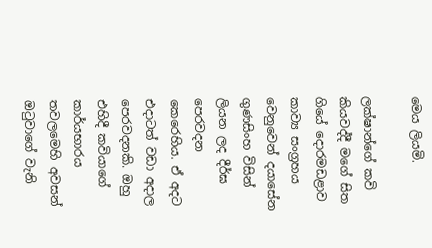මෙය ලියමි.

ලක්ෂාන්ගේ කවි කියවද්දී මගේ සිත ගියේ දොරමඩළාව කාව්‍ය සංග්‍රහය වෙනුවෙන් දයාසේන ගුණසිංහ විසින් ලියන ලද දීර්ඝ පෙරවදන කෙරෙහිය. ඒ අදට එදාටත් වඩා අදාල පෙරවදනකි. ඔහු එහිදී කවියාගේ කාර්යභාරය තවලමෙහි අවසන් ඔටුවාගේ වැනි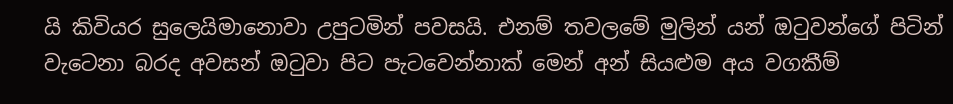යි කිවියර සුලෙයිමානොවා උපුටමින් පවසයි. එනම් තවලමේ මුලින් යන් ඔටුවන්ගේ පිටින් වැටෙනා බරද අවසන් ඔටුවා පිට පැටවෙන්නාක් මෙන් අන් සියළුම අය වගකීම්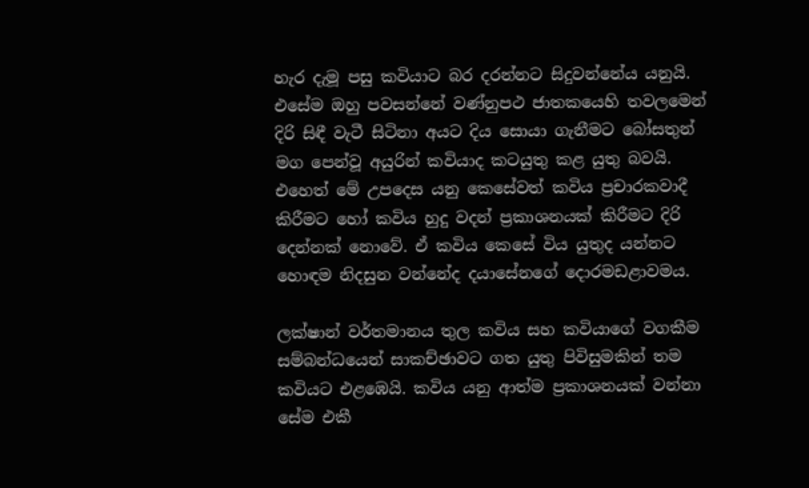හැර දැමූ පසු කවියාට බර දරන්නට සිදුවන්නේය යනුයි. එසේම ඔහු පවසන්නේ වණ්නුපථ ජාතකයෙහි තවලමෙන් දිරි සිඳී වැටී සිටිනා අයට දිය සොයා ගැනීමට බෝසතුන් මග පෙන්වූ අයුරින් කවියාද කටයුතු කළ යුතු බවයි. එහෙත් මේ උපදෙස යනු කෙසේවත් කවිය ප්‍රචාරකවාදී කිරීමට හෝ කවිය හුදු වදන් ප්‍රකාශනයක් කිරීමට දිරි දෙන්නක් නොවේ. ඒ කවිය කෙසේ විය යුතුද යන්නට හොඳම නිදසුන වන්නේද දයාසේනගේ දොරමඩළාවමය.

ලක්ෂාන් වර්තමානය තුල කවිය සහ කවියාගේ වගකීම සම්බන්ධයෙන් සාකච්ඡාවට ගත යුතු පිවිසුමකින් තම කවියට එළඹෙයි. කවිය යනු ආත්ම ප්‍රකාශනයක් වන්නා සේම එකී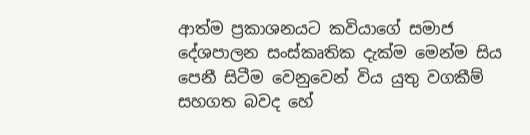ආත්ම ප්‍රකාශනයට කවියාගේ සමාජ දේශපාලන සංස්කෘතික දැක්ම මෙන්ම සිය පෙනී සිටීම වෙනුවෙන් විය යුතු වගකීම් සහගත බවද හේ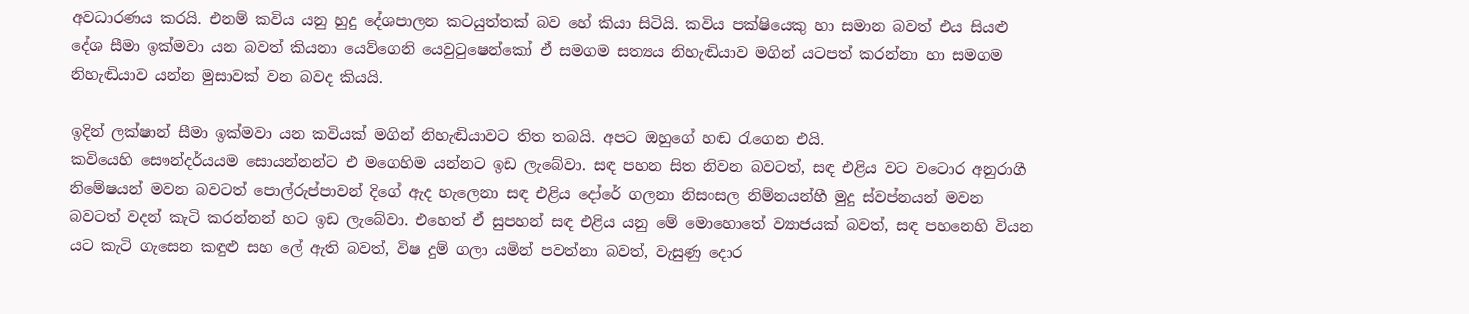අවධාරණය කරයි. එනම් කවිය යනු හුදු දේශපාලන කටයුත්තක් බව හේ කියා සිටියි. කවිය පක්ෂියෙකු හා සමාන බවත් එය සියළු දේශ සීමා ඉක්මවා යන බවත් කියනා යෙව්ගෙනි යෙවුටුෂෙන්කෝ ඒ සමගම සත්‍යය නිහැඬියාව මගින් යටපත් කරන්නා හා සමගම නිහැඬියාව යන්න මුසාවක් වන බවද කියයි.

ඉදින් ලක්ෂාන් සීමා ඉක්මවා යන කවියක් මගින් නිහැඬියාවට තිත තබයි. අපට ඔහුගේ හඬ රැගෙන එයි.
කවියෙහි සෞන්දර්යයම සොයන්නන්ට එ මගෙහිම යන්නට ඉඩ ලැබේවා. සඳ පහන සිත නිවන බවටත්, සඳ එළිය වට වටොර අනුරාගී නිමේෂයන් මවන බවටත් පොල්රුප්පාවන් දිගේ ඇද හැලෙනා සඳ එළිය දෝරේ ගලනා නිසංසල නිම්නයන්හී මුදු ස්වප්නයන් මවන බවටත් වදන් කැටි කරන්නන් හට ඉඩ ලැබේවා. එහෙත් ඒ සුපහන් සඳ එළිය යනු මේ මොහොතේ ව්‍යාජයක් බවත්, සඳ පහනෙහි වියන යට කැටි ගැසෙන කඳුළු සහ ලේ ඇති බවත්, විෂ දුම් ගලා යමින් පවත්නා බවත්, වැසුණු දොර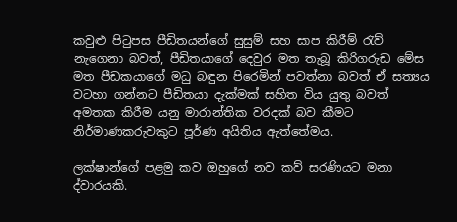කවුළු පිටුපස පීඩිතයන්ගේ සුසුම් සහ සාප කිරීම් රැව් නැගෙනා බවත්, පීඩිතයාගේ දෙවුර මත තැබූ කිරිගරුඩ මේස මත පීඩකයාගේ මධු බඳුන පිරෙමින් පවත්නා බවත් ඒ සත්‍යය වටහා ගන්නට පීඩිතයා දැක්මක් සහිත විය යුතු බවත් අමතක කිරීම යනු මාරාන්තික වරදක් බව කීමට නිර්මාණකරුවකුට පූර්ණ අයිතිය ඇත්තේමය.

ලක්ෂාන්ගේ පළමු කව ඔහුගේ නව කව් සරණියට මනා ද්වාරයකි.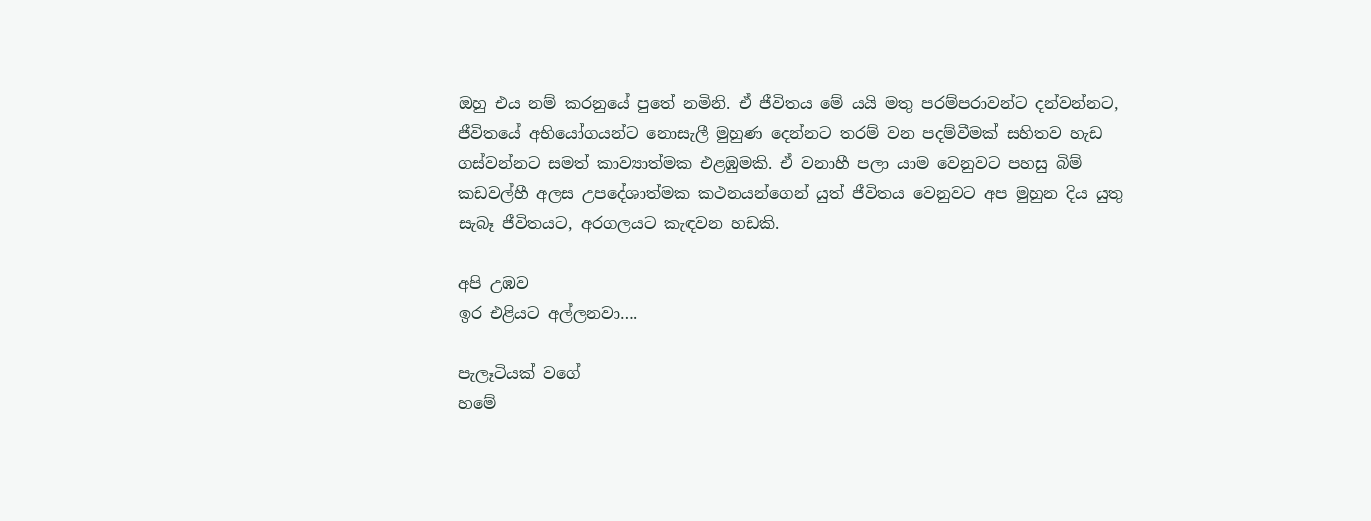ඔහු එය නම් කරනුයේ පුතේ නමිනි. ඒ ජීවිතය මේ යයි මතු පරම්පරාවන්ට දන්වන්නට, ජීවිතයේ අභියෝගයන්ට නොසැලී මුහුණ දෙන්නට තරම් වන පදම්වීමක් සහිතව හැඩ ගස්වන්නට සමත් කාව්‍යාත්මක එළඹුමකි. ඒ වනාහී පලා යාම වෙනුවට පහසු බිම් කඩවල්හී අලස උපදේශාත්මක කථනයන්ගෙන් යුත් ජීවිතය වෙනුවට අප මුහුන දිය යුතු සැබෑ ජීවිතයට, අරගලයට කැඳවන හඩකි.

අපි උඹව
ඉර එළියට අල්ලනවා….

පැලෑටියක් වගේ
හමේ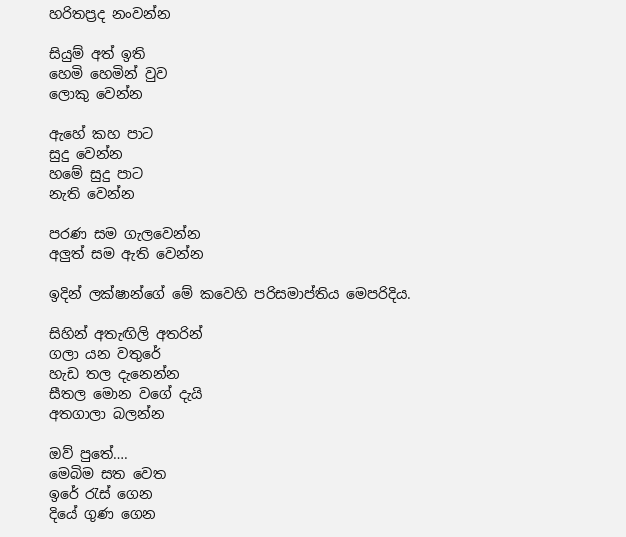හරිතප්‍රද නංවන්න

සියුම් අත් ඉති
හෙමි හෙමින් වුව
ලොකු වෙන්න

ඇහේ කහ පාට
සුදු වෙන්න
හමේ සුදු පාට
නැති වෙන්න

පරණ සම ගැලවෙන්න
අලුත් සම ඇති වෙන්න

ඉදින් ලක්ෂාන්ගේ මේ කවෙහි පරිසමාප්තිය මෙපරිදිය.

සිහින් අතැඟිලි අතරින්
ගලා යන වතුරේ
හැඩ තල දැනෙන්න
සීතල මොන වගේ දැයි
අතගාලා බලන්න

ඔව් පුතේ….
මෙබිම සත වෙත
ඉරේ රැස් ගෙන
දියේ ගුණ ගෙන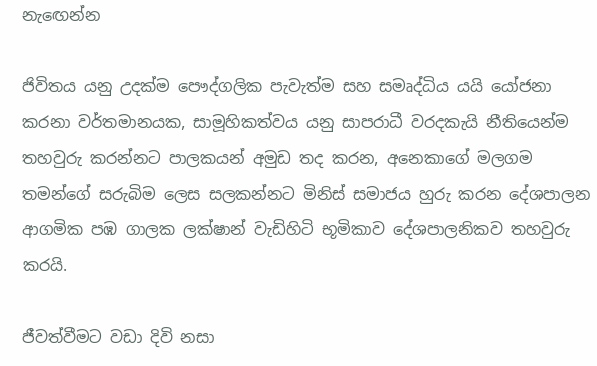නැඟෙන්න

ජිවිතය යනු උදක්ම පෞද්ගලික පැවැත්ම සහ සමෘද්ධිය යයි යෝජනා කරනා වර්තමානයක, සාමූහිකත්වය යනු සාපරාධී වරදකැයි නීතියෙන්ම තහවුරු කරන්නට පාලකයන් අමුඩ තද කරන, අනෙකාගේ මලගම තමන්ගේ සරුබිම ලෙස සලකන්නට මිනිස් සමාජය හුරු කරන දේශපාලන ආගමික පඹ ගාලක ලක්ෂාන් වැඩිහිටි භූමිකාව දේශපාලනිකව තහවුරු කරයි.

ජීවත්වීමට වඩා දිවි නසා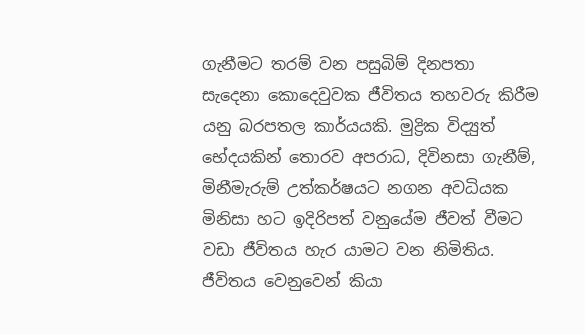ගැනීමට තරම් වන පසුබිම් දිනපතා සැදෙනා කොදෙවුවක ජීවිතය තහවරු කිරීම යනු බරපතල කාර්යයකි. මුද්‍රික විද්‍යුත් භේදයකින් තොරව අපරාධ, දිවිනසා ගැනීම්, මිනීමැරුම් උත්කර්ෂයට නගන අවධියක මිනිසා හට ඉදිරිපත් වනුයේම ජීවත් වීමට වඩා ජීවිතය හැර යාමට වන නිමිතිය. ජීවිතය වෙනුවෙන් කියා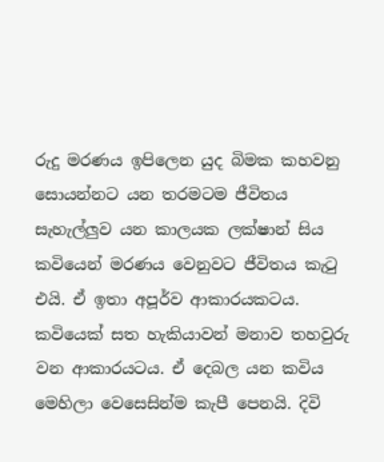රුදු මරණය ඉපිලෙන යුද බිමක කහවනු සොයන්නට යන තරමටම ජීවිතය සැහැල්ලුව යන කාලයක ලක්ෂාන් සිය කවියෙන් මරණය වෙනුවට ජීවිතය කැටු එයි. ඒ ඉතා අපූර්ව ආකාරයකටය. කවියෙක් සත හැකියාවන් මනාව තහවුරු වන ආකාරයටය. ඒ දෙබල යන කවිය මෙහිලා වෙසෙසින්ම කැපී පෙනයි. දිවි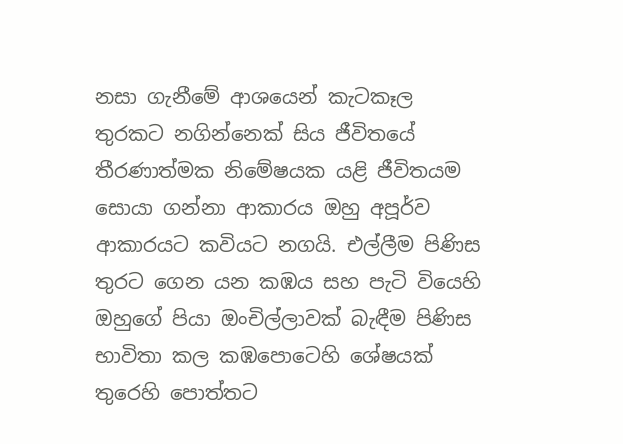නසා ගැනීමේ ආශයෙන් කැටකෑල තුරකට නගින්නෙක් සිය ජීවිතයේ තීරණාත්මක නිමේෂයක යළි ජීවිතයම සොයා ගන්නා ආකාරය ඔහු අපූර්ව ආකාරයට කවියට නගයි. එල්ලීම පිණිස තුරට ගෙන යන කඹය සහ පැටි වියෙහි ඔහුගේ පියා ඔංචිල්ලාවක් බැඳීම පිණිස භාවිතා කල කඹපොටෙහි ශේෂයක් තුරෙහි පොත්තට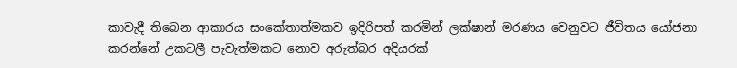කාවැදී තිබෙන ආකාරය සංකේතාත්මකව ඉදිරිපත් කරමින් ලක්ෂාන් මරණය වෙනුවට ජීවිතය යෝජනා කරන්නේ උකටලී පැවැත්මකට නොව අරුත්බර අදියරක්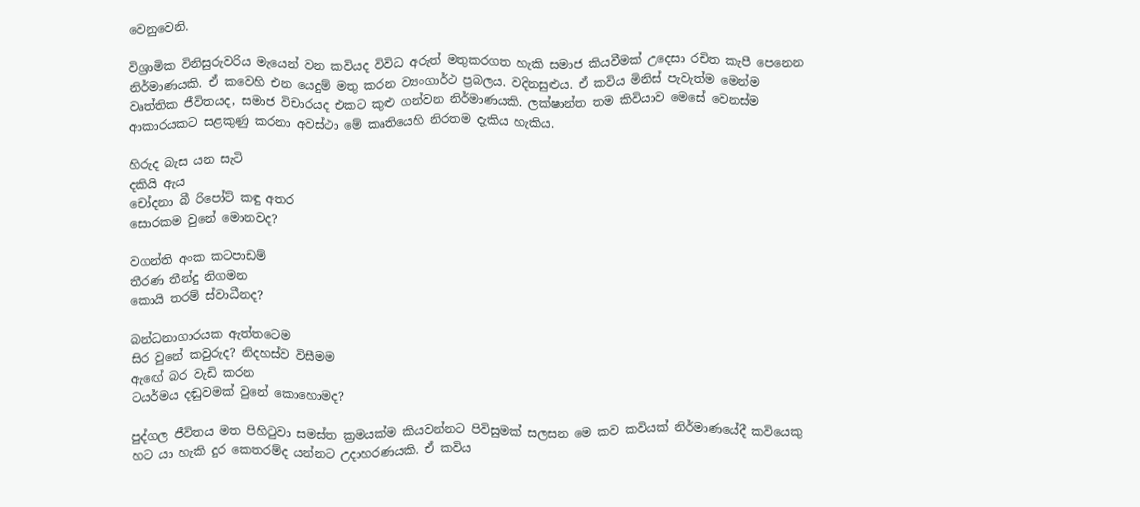වෙනුවෙනි.

විශ්‍රාමික විනිසුරුවරිය මැයෙන් වන කවියද විවිධ අරුත් මතුකරගත හැකි සමාජ කියවීමක් උදෙසා රචිත කැපී පෙනෙන නිර්මාණයකි. ඒ කවෙහි එන යෙදුම් මතු කරන ව්‍යංගාර්ථ ප්‍රබලය. වදිනසුළුය. ඒ කවිය මිනිස් පැවැත්ම මෙන්ම වෘත්තික ජීවිතයද, සමාජ විචාරයද එකට කුළු ගන්වන නිර්මාණයකි. ලක්ෂාන්ත තම කිවියාව මෙසේ වෙනස්ම ආකාරයකට සළකුණු කරනා අවස්ථා මේ කෘතියෙහි නිරතම දැකිය හැකිය.

හිරුද බැස යන සැටි
දකියි ඇය
චෝදනා බී රිපෝට් කඳු අතර
සොරකම වුනේ මොනවද?

වගන්ති අංක කටපාඩම්
තීරණ තීන්දු නිගමන
කොයි තරම් ස්වාධීනද?

බන්ධනාගාරයක ඇත්තටෙම
සිර වුනේ කවුරුද? නිදහස්ව විසීමම
ඇඟේ බර වැඩි කරන
ටයර්මය දඬුවමක් වුනේ කොහොමද?

පුද්ගල ජීවිතය මත පිහිටුවා සමස්ත ක්‍රමයක්ම කියවන්නට පිවිසුමක් සලසන මෙ කව කවියක් නිර්මාණයේදී කවියෙකු හට යා හැකි දුර කෙතරම්ද යන්නට උදාහරණයකි. ඒ කවිය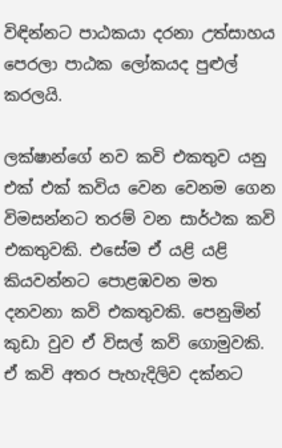විඳින්නට පාඨකයා දරනා උත්සාහය පෙරලා පාඨක ලෝකයද පුළුල් කරලයි.

ලක්ෂාන්ගේ නව කවි එකතුව යනු එක් එක් කවිය වෙන වෙනම ගෙන විමසන්නට තරම් වන සාර්ථක කවි එකතුවකි. එසේම ඒ යළි යළි කියවන්නට පොළඹවන මත දනවනා කවි එකතුවකි. පෙනුමින් කුඩා වුව ඒ විසල් කවි ගොමුවකි. ඒ කවි අතර පැහැදිලිව දක්නට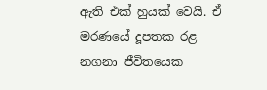ඇති එක් හුයක් වෙයි. ඒ මරණයේ දූපතක රළ නගනා ජීවිතයෙක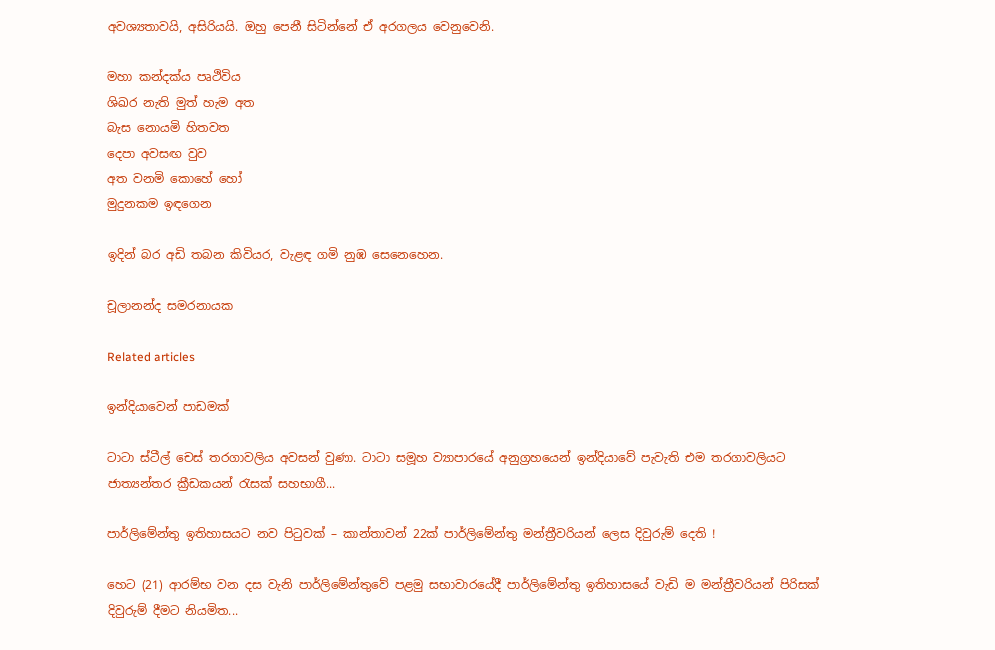අවශ්‍යතාවයි, අසිරියයි. ඔහු පෙනී සිටින්නේ ඒ අරගලය වෙනුවෙනි.

මහා කන්දක්ය පෘථිවිය
ශිඛර නැති මුත් හැම අත
බැස නොයමි හිතවත
දෙපා අවසඟ වුව
අත වනමි කොහේ හෝ
මුදුනකම ඉඳගෙන

ඉදින් බර අඩි තබන කිවියර, වැළඳ ගමි නුඹ සෙනෙහෙන.

චූලානන්ද සමරනායක

Related articles

ඉන්දියාවෙන් පාඩමක්

ටාටා ස්ටීල් චෙස් තරගාවලිය අවසන් වුණා. ටාටා සමූහ ව්‍යාපාරයේ අනුග්‍රහයෙන් ඉන්දියාවේ පැවැති එම තරගාවලියට ජාත්‍යන්තර ක්‍රීඩකයන් රැසක් සහභාගී...

පාර්ලිමේන්තු ඉතිහාසයට නව පිටුවක් – කාන්තාවන් 22ක් පාර්ලිමේන්තු මන්ත්‍රීවරියන් ලෙස දිවුරුම් දෙති !

හෙට (21) ආරම්භ වන දස වැනි පාර්ලිමේන්තුවේ පළමු සභාවාරයේදී පාර්ලිමේන්තු ඉතිහාසයේ වැඩි ම මන්ත්‍රීවරියන් පිරිසක් දිවුරුම් දීමට නියමිත...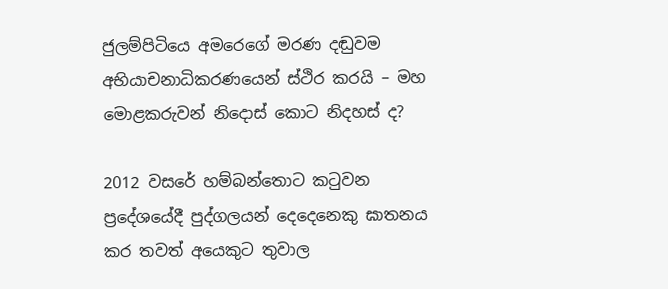ජුලම්පිටියෙ අමරෙගේ මරණ දඬුවම අභියාචනාධිකරණයෙන් ස්ථිර කරයි – මහ මොළකරුවන් නිදොස් කොට නිදහස් ද?

2012 වසරේ හම්බන්තොට කටුවන ප්‍රදේශයේදී පුද්ගලයන් දෙදෙනෙකු ඝාතනය කර තවත් අයෙකුට තුවාල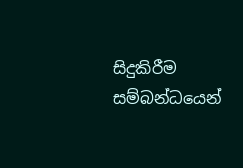සිදුකිරීම සම්බන්ධයෙන්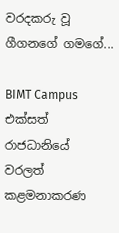වරදකරු වූ ගීගනගේ ගමගේ...

BIMT Campus එක්සත් රාජධානියේ වරලත් කළමනාකරණ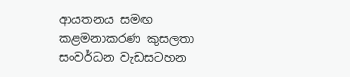ආයතනය සමඟ කළමනාකරණ කුසලතා සංවර්ධන වැඩසටහන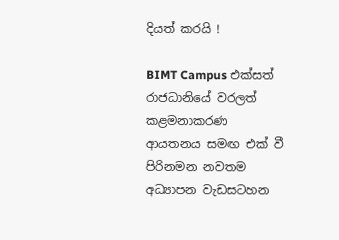දියත් කරයි !

BIMT Campus එක්සත් රාජධානියේ වරලත් කළමනාකරණ ආයතනය සමඟ එක් වී පිරිනමන නවතම අධ්‍යාපන වැඩසටහන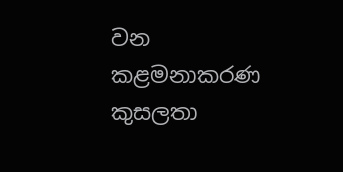වන කළමනාකරණ කුසලතා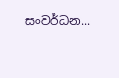සංවර්ධන...